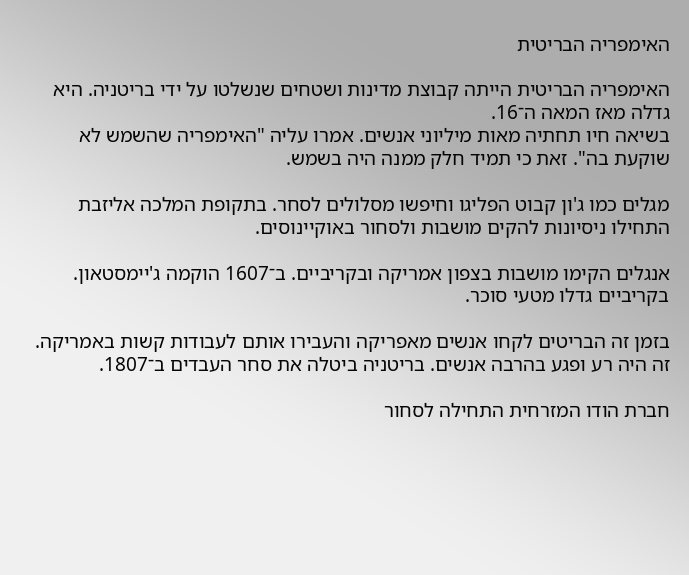האימפריה הבריטית

האימפריה הבריטית הייתה קבוצת מדינות ושטחים שנשלטו על ידי בריטניה. היא גדלה מאז המאה ה־16.
בשיאה חיו תחתיה מאות מיליוני אנשים. אמרו עליה "האימפריה שהשמש לא שוקעת בה". זאת כי תמיד חלק ממנה היה בשמש.

מגלים כמו ג'ון קבוט הפליגו וחיפשו מסלולים לסחר. בתקופת המלכה אליזבת התחילו ניסיונות להקים מושבות ולסחור באוקיינוסים.

אנגלים הקימו מושבות בצפון אמריקה ובקריביים. ב־1607 הוקמה ג'יימסטאון. בקריביים גדלו מטעי סוכר.

בזמן זה הבריטים לקחו אנשים מאפריקה והעבירו אותם לעבודות קשות באמריקה. זה היה רע ופגע בהרבה אנשים. בריטניה ביטלה את סחר העבדים ב־1807.

חברת הודו המזרחית התחילה לסחור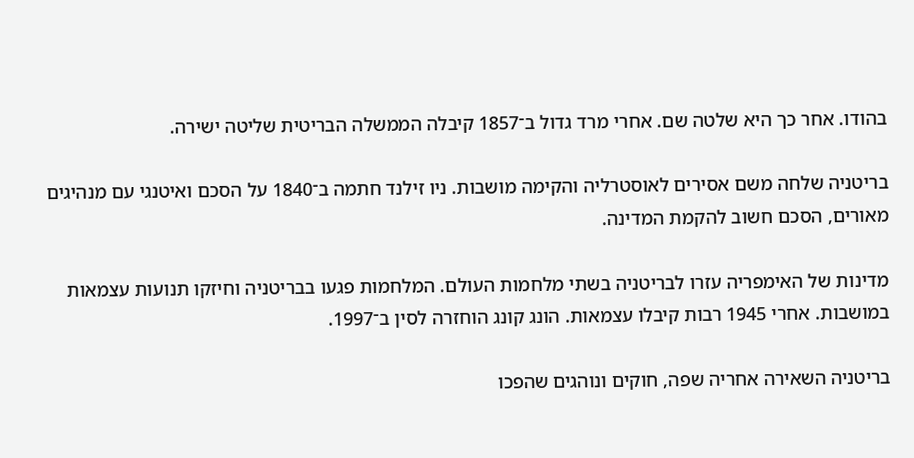בהודו. אחר כך היא שלטה שם. אחרי מרד גדול ב־1857 קיבלה הממשלה הבריטית שליטה ישירה.

בריטניה שלחה משם אסירים לאוסטרליה והקימה מושבות. ניו זילנד חתמה ב־1840 על הסכם ואיטנגי עם מנהיגים מאורים, הסכם חשוב להקמת המדינה.

מדינות של האימפריה עזרו לבריטניה בשתי מלחמות העולם. המלחמות פגעו בבריטניה וחיזקו תנועות עצמאות במושבות. אחרי 1945 רבות קיבלו עצמאות. הונג קונג הוחזרה לסין ב־1997.

בריטניה השאירה אחריה שפה, חוקים ונוהגים שהפכו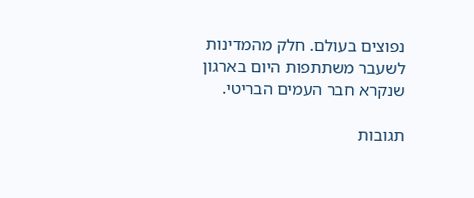נפוצים בעולם. חלק מהמדינות לשעבר משתתפות היום בארגון שנקרא חבר העמים הבריטי.

תגובות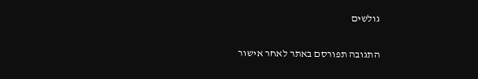גולשים

התגובה תפורסם באתר לאחר אישור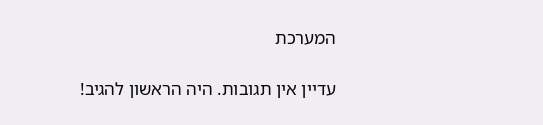המערכת

עדיין אין תגובות. היה הראשון להגיב!